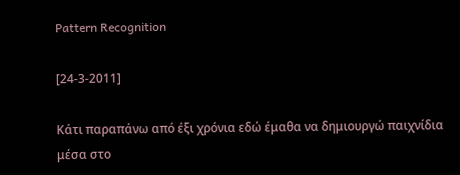Pattern Recognition

[24-3-2011]

Κάτι παραπάνω από έξι χρόνια εδώ έμαθα να δημιουργώ παιχνίδια μέσα στο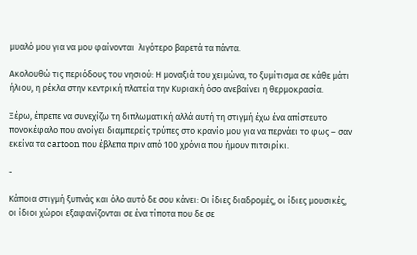μυαλό μου για να μου φαίνονται  λιγότερο βαρετά τα πάντα.

Ακολουθώ τις περιόδους του νησιού: Η μοναξιά του χειμώνα, το ξυμίτισμα σε κάθε μάτι ήλιου, η ρέκλα στην κεντρική πλατεία την Κυριακή όσο ανεβαίνει η θερμοκρασία.

Ξέρω, έπρεπε να συνεχίζω τη διπλωματική αλλά αυτή τη στιγμή έχω ένα απίστευτο πονοκέφαλο που ανοίγει διαμπερείς τρύπες στο κρανίο μου για να περνάει το φως – σαν εκείνα τα cartoon που έβλεπα πριν από 100 χρόνια που ήμουν πιτσιρίκι.

-

Κάποια στιγμή ξυπνάς και όλο αυτό δε σου κάνει: Οι ίδιες διαδρομές, οι ίδιες μουσικές, οι ίδιοι χώροι εξαφανίζονται σε ένα τίποτα που δε σε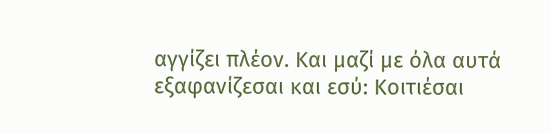αγγίζει πλέον. Και μαζί με όλα αυτά εξαφανίζεσαι και εσύ: Κοιτιέσαι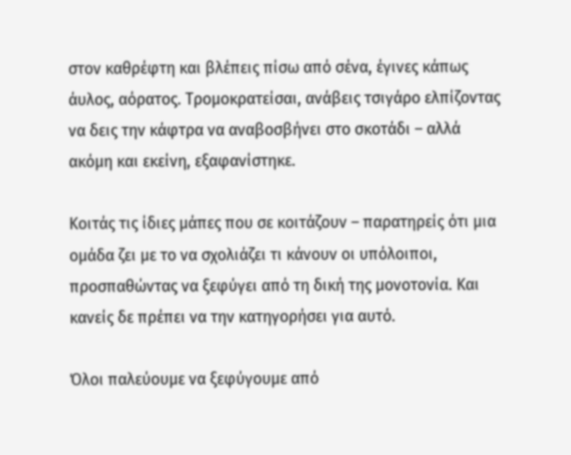στον καθρέφτη και βλέπεις πίσω από σένα, έγινες κάπως άυλος, αόρατος. Τρομοκρατείσαι, ανάβεις τσιγάρο ελπίζοντας να δεις την κάφτρα να αναβοσβήνει στο σκοτάδι – αλλά ακόμη και εκείνη, εξαφανίστηκε.

Κοιτάς τις ίδιες μάπες που σε κοιτάζουν – παρατηρείς ότι μια ομάδα ζει με το να σχολιάζει τι κάνουν οι υπόλοιποι, προσπαθώντας να ξεφύγει από τη δική της μονοτονία. Και κανείς δε πρέπει να την κατηγορήσει για αυτό.

Όλοι παλεύουμε να ξεφύγουμε από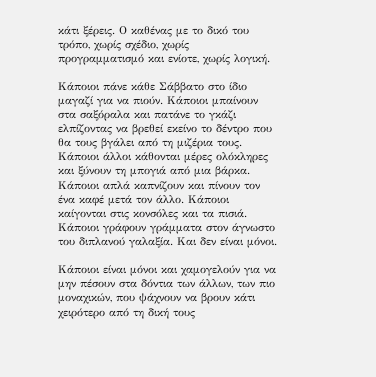κάτι ξέρεις. Ο καθένας με το δικό του τρόπο, χωρίς σχέδιο, χωρίς προγραμματισμό και ενίοτε, χωρίς λογική.

Κάποιοι πάνε κάθε Σάββατο στο ίδιο μαγαζί για να πιούν. Κάποιοι μπαίνουν στα σαξόραλα και πατάνε το γκάζι ελπίζοντας να βρεθεί εκείνο το δέντρο που θα τους βγάλει από τη μιζέρια τους. Κάποιοι άλλοι κάθονται μέρες ολόκληρες και ξύνουν τη μπογιά από μια βάρκα. Κάποιοι απλά καπνίζουν και πίνουν τον ένα καφέ μετά τον άλλο. Κάποιοι καίγονται στις κονσόλες και τα πισιά. Κάποιοι γράφουν γράμματα στον άγνωστο του διπλανού γαλαξία. Και δεν είναι μόνοι.

Κάποιοι είναι μόνοι και χαμογελούν για να μην πέσουν στα δόντια των άλλων, των πιο μοναχικών, που ψάχνουν να βρουν κάτι χειρότερο από τη δική τους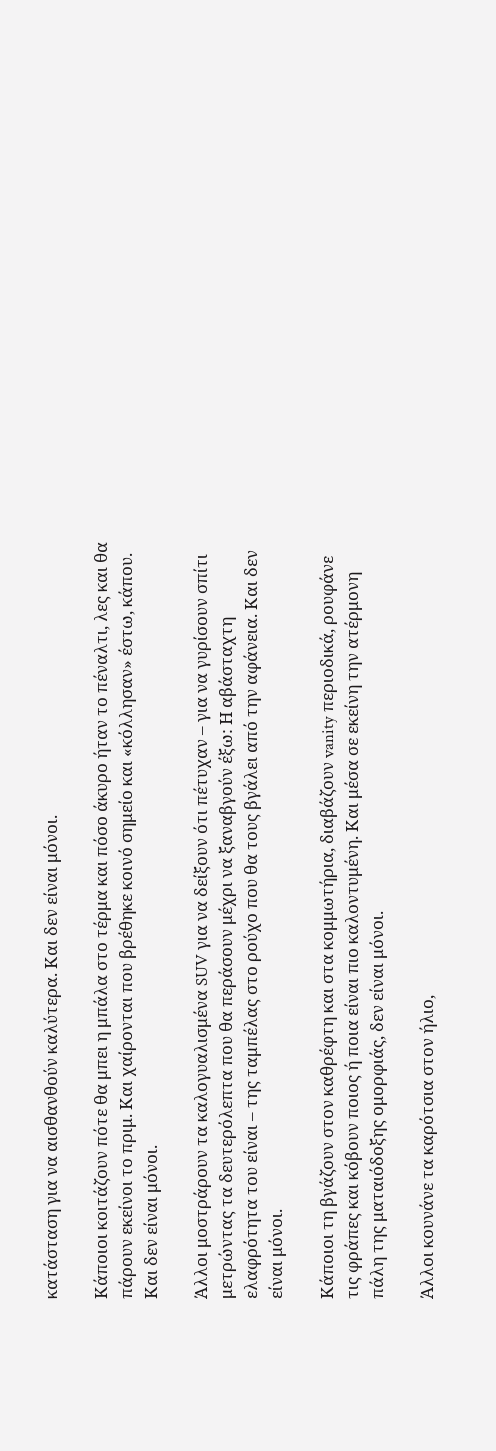κατάσταση για να αισθανθούν καλύτερα. Και δεν είναι μόνοι.

Κάποιοι κοιτάζουν πότε θα μπει η μπάλα στο τέρμα και πόσο άκυρο ήταν το πέναλτι, λες και θα πάρουν εκείνοι το πριμ. Και χαίρονται που βρέθηκε κοινό σημείο και «κόλλησαν» έστω, κάπου. Και δεν είναι μόνοι.

Άλλοι μοστράρουν τα καλογυαλισμένα SUV για να δείξουν ότι πέτυχαν – για να γυρίσουν σπίτι μετρώντας τα δευτερόλεπτα που θα περάσουν μέχρι να ξαναβγούν έξω: Η αβάσταχτη ελαφρότητα του είναι – της ταμπέλας στο ρούχο που θα τους βγάλει από την αφάνεια. Και δεν είναι μόνοι.

Κάποιοι τη βγάζουν στον καθρέφτη και στα κομμωτήρια, διαβάζουν vanity περιοδικά, ρουφάνε τις φράπες και κόβουν ποιος ή ποια είναι πιο καλοντυμένη. Και μέσα σε εκείνη την ατέρμονη πάλη της ματαιόδοξης ομορφιάς, δεν είναι μόνοι.

Άλλοι κουνάνε τα καρότσια στον ήλιο,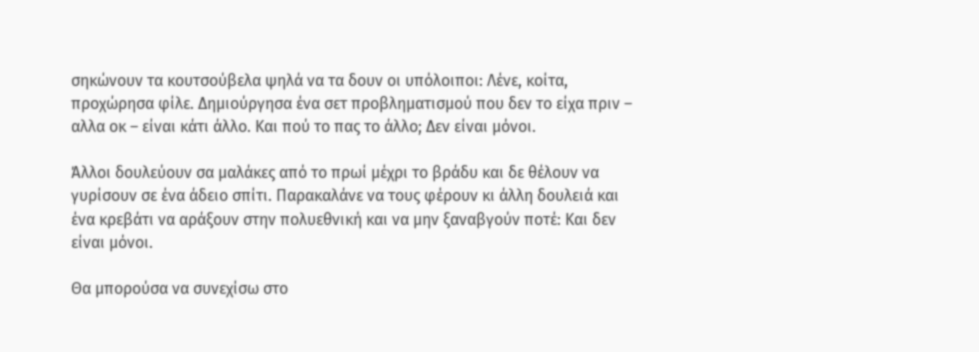σηκώνουν τα κουτσούβελα ψηλά να τα δουν οι υπόλοιποι: Λένε, κοίτα, προχώρησα φίλε. Δημιούργησα ένα σετ προβληματισμού που δεν το είχα πριν – αλλα οκ – είναι κάτι άλλο. Και πού το πας το άλλο; Δεν είναι μόνοι.

Άλλοι δουλεύουν σα μαλάκες από το πρωί μέχρι το βράδυ και δε θέλουν να γυρίσουν σε ένα άδειο σπίτι. Παρακαλάνε να τους φέρουν κι άλλη δουλειά και ένα κρεβάτι να αράξουν στην πολυεθνική και να μην ξαναβγούν ποτέ: Και δεν είναι μόνοι.

Θα μπορούσα να συνεχίσω στο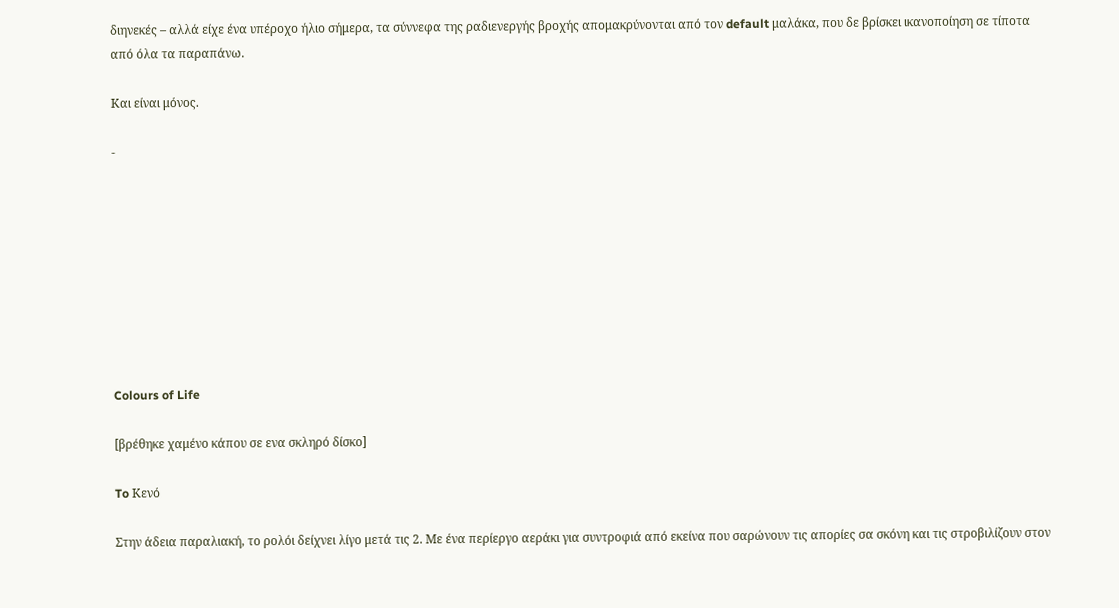διηνεκές – αλλά είχε ένα υπέροχο ήλιο σήμερα, τα σύννεφα της ραδιενεργής βροχής απομακρύνονται από τον default μαλάκα, που δε βρίσκει ικανοποίηση σε τίποτα από όλα τα παραπάνω.

Και είναι μόνος.

-









Colours of Life

[βρέθηκε χαμένο κάπου σε ενα σκληρό δίσκο]

To Κενό

Στην άδεια παραλιακή, το ρολόι δείχνει λίγο μετά τις 2. Με ένα περίεργο αεράκι για συντροφιά από εκείνα που σαρώνουν τις απορίες σα σκόνη και τις στροβιλίζουν στον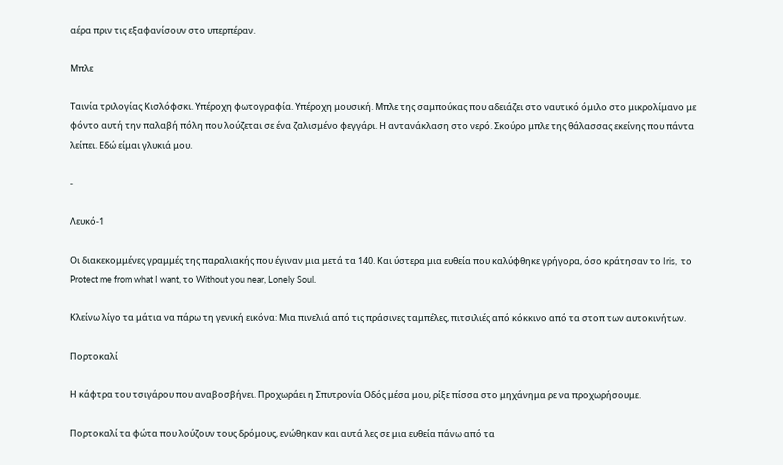αέρα πριν τις εξαφανίσουν στο υπερπέραν.

Μπλε

Ταινία τριλογίας Κισλόφσκι. Υπέροχη φωτογραφία. Υπέροχη μουσική. Μπλε της σαμπούκας που αδειάζει στο ναυτικό όμιλο στο μικρολίμανο με φόντο αυτή την παλαβή πόλη που λούζεται σε ένα ζαλισμένο φεγγάρι. Η αντανάκλαση στο νερό. Σκούρο μπλε της θάλασσας εκείνης που πάντα λείπει. Εδώ είμαι γλυκιά μου.

-

Λευκό-1

Οι διακεκομμένες γραμμές της παραλιακής που έγιναν μια μετά τα 140. Και ύστερα μια ευθεία που καλύφθηκε γρήγορα, όσο κράτησαν το Iris,  το Protect me from what I want, το Without you near, Lonely Soul.

Κλείνω λίγο τα μάτια να πάρω τη γενική εικόνα: Μια πινελιά από τις πράσινες ταμπέλες, πιτσιλιές από κόκκινο από τα στοπ των αυτοκινήτων.

Πορτοκαλί

Η κάφτρα του τσιγάρου που αναβοσβήνει. Προχωράει η Σπυτρονία Οδός μέσα μου, ρίξε πίσσα στο μηχάνημα ρε να προχωρήσουμε.

Πορτοκαλί τα φώτα που λούζουν τους δρόμους, ενώθηκαν και αυτά λες σε μια ευθεία πάνω από τα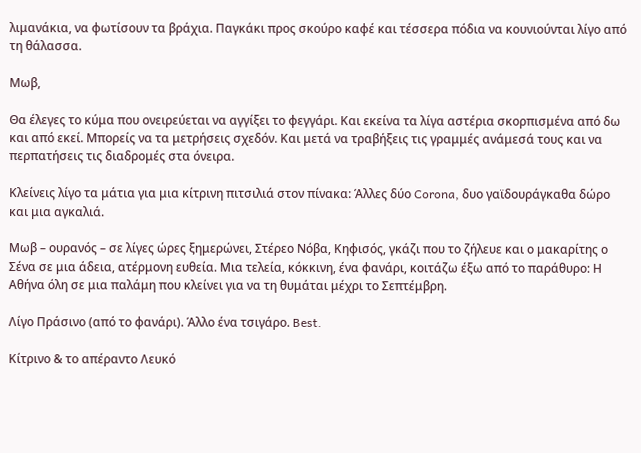λιμανάκια, να φωτίσουν τα βράχια. Παγκάκι προς σκούρο καφέ και τέσσερα πόδια να κουνιούνται λίγο από τη θάλασσα.

Μωβ,

Θα έλεγες το κύμα που ονειρεύεται να αγγίξει το φεγγάρι. Και εκείνα τα λίγα αστέρια σκορπισμένα από δω και από εκεί. Μπορείς να τα μετρήσεις σχεδόν. Και μετά να τραβήξεις τις γραμμές ανάμεσά τους και να περπατήσεις τις διαδρομές στα όνειρα.

Κλείνεις λίγο τα μάτια για μια κίτρινη πιτσιλιά στον πίνακα: Άλλες δύο Corona, δυο γαϊδουράγκαθα δώρο και μια αγκαλιά.

Μωβ – ουρανός – σε λίγες ώρες ξημερώνει, Στέρεο Νόβα, Κηφισός, γκάζι που το ζήλευε και ο μακαρίτης ο Σένα σε μια άδεια, ατέρμονη ευθεία. Μια τελεία, κόκκινη, ένα φανάρι, κοιτάζω έξω από το παράθυρο: Η Αθήνα όλη σε μια παλάμη που κλείνει για να τη θυμάται μέχρι το Σεπτέμβρη.

Λίγο Πράσινο (από το φανάρι). Άλλο ένα τσιγάρο. Best.

Κίτρινο & το απέραντο Λευκό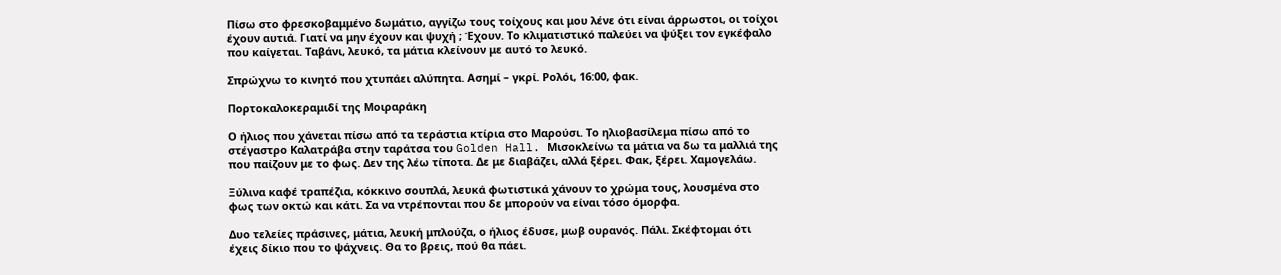Πίσω στο φρεσκοβαμμένο δωμάτιο, αγγίζω τους τοίχους και μου λένε ότι είναι άρρωστοι, οι τοίχοι έχουν αυτιά. Γιατί να μην έχουν και ψυχή ; Έχουν. Το κλιματιστικό παλεύει να ψύξει τον εγκέφαλο που καίγεται. Ταβάνι, λευκό, τα μάτια κλείνουν με αυτό το λευκό.

Σπρώχνω το κινητό που χτυπάει αλύπητα. Ασημί – γκρί. Ρολόι, 16:00, φακ.

Πορτοκαλοκεραμιδί της Μοιραράκη

Ο ήλιος που χάνεται πίσω από τα τεράστια κτίρια στο Μαρούσι. Το ηλιοβασίλεμα πίσω από το στέγαστρο Καλατράβα στην ταράτσα του Golden Hall. Μισοκλείνω τα μάτια να δω τα μαλλιά της που παίζουν με το φως. Δεν της λέω τίποτα. Δε με διαβάζει, αλλά ξέρει. Φακ, ξέρει. Χαμογελάω.

Ξύλινα καφέ τραπέζια, κόκκινο σουπλά, λευκά φωτιστικά χάνουν το χρώμα τους, λουσμένα στο φως των οκτώ και κάτι. Σα να ντρέπονται που δε μπορούν να είναι τόσο όμορφα.

Δυο τελείες πράσινες, μάτια, λευκή μπλούζα, ο ήλιος έδυσε, μωβ ουρανός. Πάλι. Σκέφτομαι ότι έχεις δίκιο που το ψάχνεις. Θα το βρεις, πού θα πάει.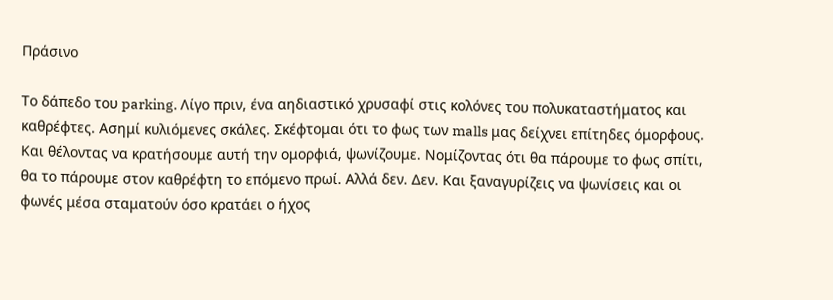Πράσινο

Το δάπεδο του parking. Λίγο πριν, ένα αηδιαστικό χρυσαφί στις κολόνες του πολυκαταστήματος και καθρέφτες. Ασημί κυλιόμενες σκάλες. Σκέφτομαι ότι το φως των malls μας δείχνει επίτηδες όμορφους. Και θέλοντας να κρατήσουμε αυτή την ομορφιά, ψωνίζουμε. Νομίζοντας ότι θα πάρουμε το φως σπίτι, θα το πάρουμε στον καθρέφτη το επόμενο πρωί. Αλλά δεν. Δεν. Και ξαναγυρίζεις να ψωνίσεις και οι φωνές μέσα σταματούν όσο κρατάει ο ήχος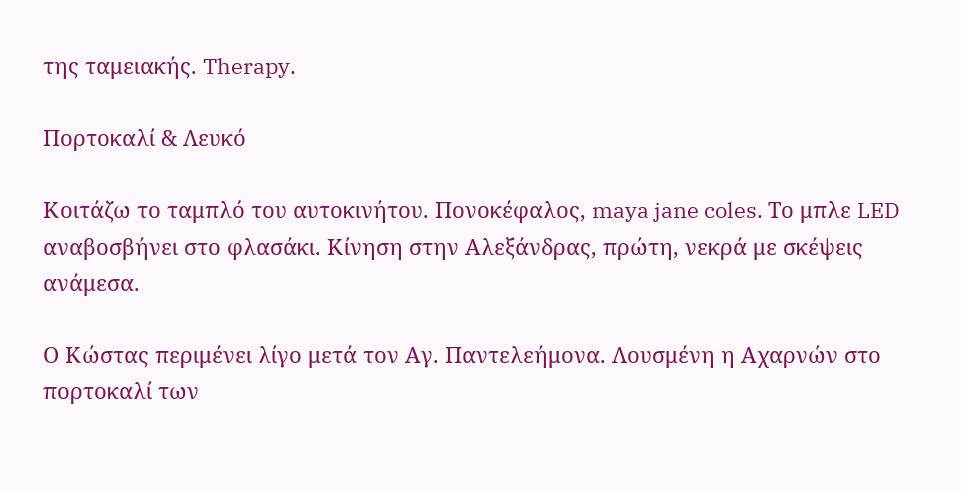της ταμειακής. Therapy.

Πορτοκαλί & Λευκό

Κοιτάζω το ταμπλό του αυτοκινήτου. Πονοκέφαλος, maya jane coles. Το μπλε LED αναβοσβήνει στο φλασάκι. Κίνηση στην Αλεξάνδρας, πρώτη, νεκρά με σκέψεις ανάμεσα.

Ο Κώστας περιμένει λίγο μετά τον Αγ. Παντελεήμονα. Λουσμένη η Αχαρνών στο πορτοκαλί των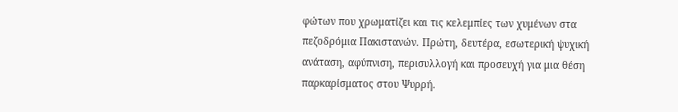φώτων που χρωματίζει και τις κελεμπίες των χυμένων στα πεζοδρόμια Πακιστανών. Πρώτη, δευτέρα, εσωτερική ψυχική ανάταση, αφύπνιση, περισυλλογή και προσευχή για μια θέση παρκαρίσματος στου Ψυρρή.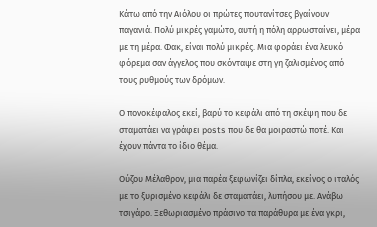Κάτω από την Αιόλου οι πρώτες πουτανίτσες βγαίνουν παγανιά. Πολύ μικρές γαμώτο, αυτή η πόλη αρρωσταίνει, μέρα με τη μέρα. Φακ, είναι πολύ μικρές. Μια φοράει ένα λευκό φόρεμα σαν άγγελος που σκόνταψε στη γη ζαλισμένος από τους ρυθμούς των δρόμων.

Ο πονοκέφαλος εκεί, βαρύ το κεφάλι από τη σκέψη που δε σταματάει να γράφει posts που δε θα μοιραστώ ποτέ. Και έχουν πάντα το ίδιο θέμα.

Ούζου Μέλαθρον, μια παρέα ξεφωνίζει δίπλα, εκείνος ο ιταλός με το ξυρισμένο κεφάλι δε σταματάει, λυπήσου με. Ανάβω τσιγάρο. Ξεθωριασμένο πράσινο τα παράθυρα με ένα γκρι,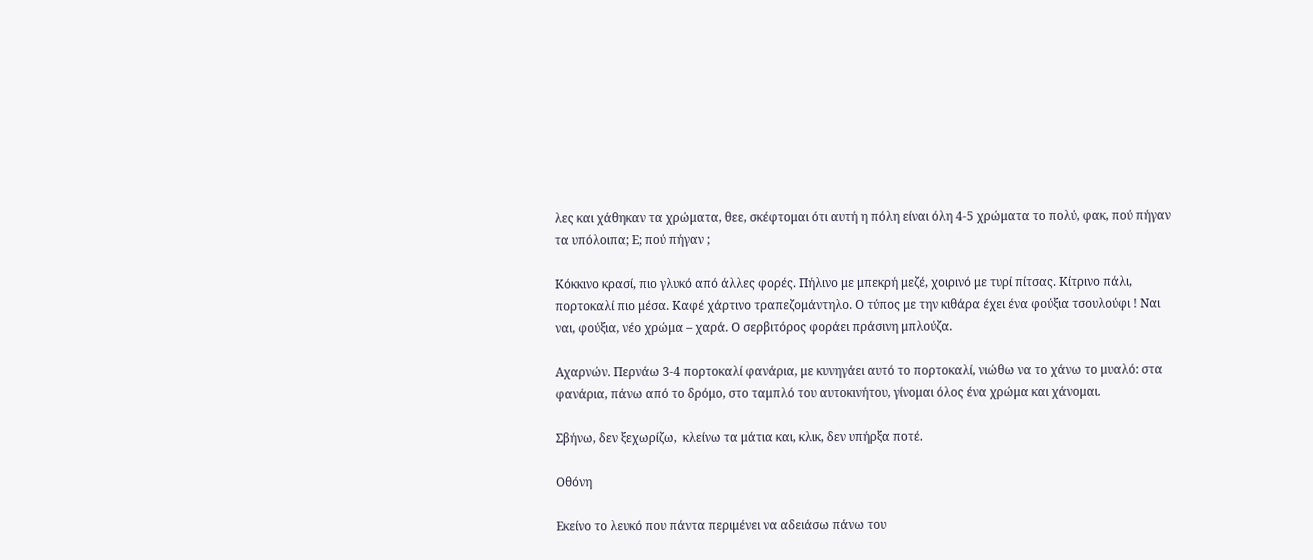λες και χάθηκαν τα χρώματα, θεε, σκέφτομαι ότι αυτή η πόλη είναι όλη 4-5 χρώματα το πολύ, φακ, πού πήγαν τα υπόλοιπα; Ε; πού πήγαν ;

Κόκκινο κρασί, πιο γλυκό από άλλες φορές. Πήλινο με μπεκρή μεζέ, χοιρινό με τυρί πίτσας. Κίτρινο πάλι, πορτοκαλί πιο μέσα. Καφέ χάρτινο τραπεζομάντηλο. Ο τύπος με την κιθάρα έχει ένα φούξια τσουλούφι ! Ναι ναι, φούξια, νέο χρώμα – χαρά. Ο σερβιτόρος φοράει πράσινη μπλούζα.

Αχαρνών. Περνάω 3-4 πορτοκαλί φανάρια, με κυνηγάει αυτό το πορτοκαλί, νιώθω να το χάνω το μυαλό: στα φανάρια, πάνω από το δρόμο, στο ταμπλό του αυτοκινήτου, γίνομαι όλος ένα χρώμα και χάνομαι.

Σβήνω, δεν ξεχωρίζω,  κλείνω τα μάτια και, κλικ, δεν υπήρξα ποτέ.

Οθόνη

Εκείνο το λευκό που πάντα περιμένει να αδειάσω πάνω του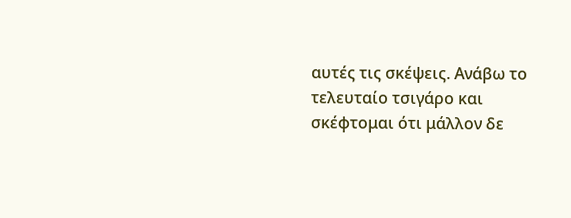αυτές τις σκέψεις. Ανάβω το τελευταίο τσιγάρο και σκέφτομαι ότι μάλλον δε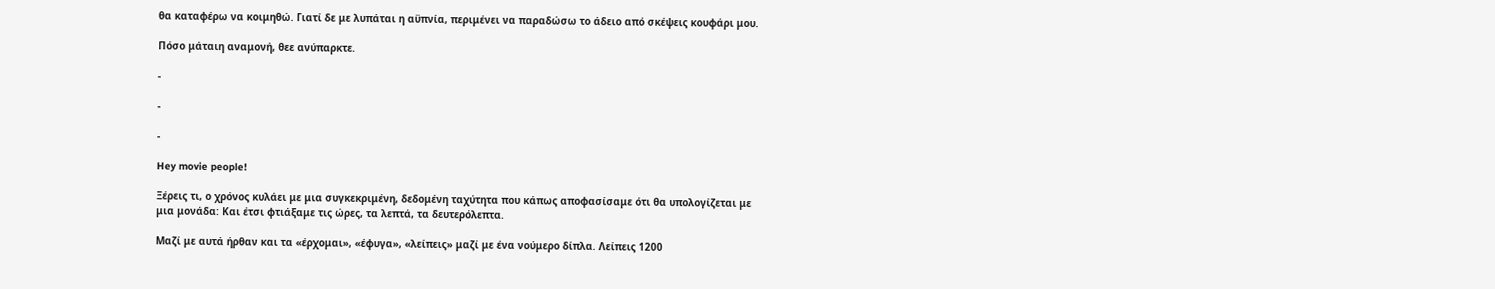θα καταφέρω να κοιμηθώ. Γιατί δε με λυπάται η αϋπνία, περιμένει να παραδώσω το άδειο από σκέψεις κουφάρι μου.

Πόσο μάταιη αναμονή, θεε ανύπαρκτε.

-

-

-

Hey movie people!

Ξέρεις τι, ο χρόνος κυλάει με μια συγκεκριμένη, δεδομένη ταχύτητα που κάπως αποφασίσαμε ότι θα υπολογίζεται με μια μονάδα: Και έτσι φτιάξαμε τις ώρες, τα λεπτά, τα δευτερόλεπτα.

Μαζί με αυτά ήρθαν και τα «έρχομαι», «έφυγα», «λείπεις» μαζί με ένα νούμερο δίπλα. Λείπεις 1200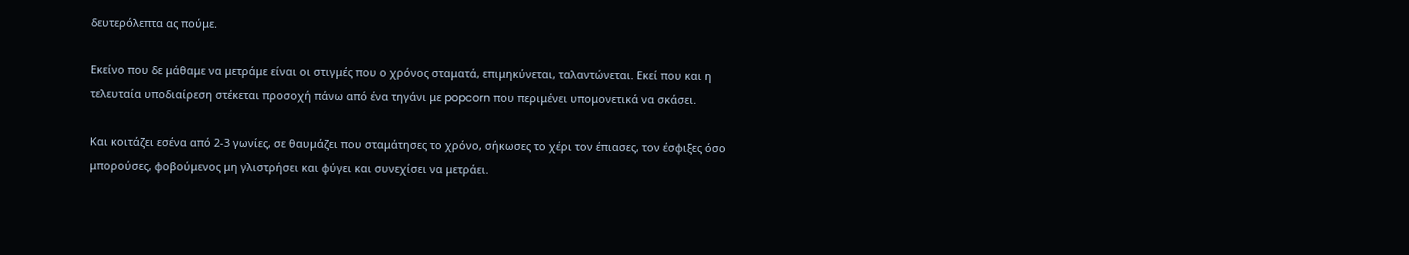δευτερόλεπτα ας πούμε.

Εκείνο που δε μάθαμε να μετράμε είναι οι στιγμές που ο χρόνος σταματά, επιμηκύνεται, ταλαντώνεται. Εκεί που και η τελευταία υποδιαίρεση στέκεται προσοχή πάνω από ένα τηγάνι με popcorn που περιμένει υπομονετικά να σκάσει.

Και κοιτάζει εσένα από 2-3 γωνίες, σε θαυμάζει που σταμάτησες το χρόνο, σήκωσες το χέρι τον έπιασες, τον έσφιξες όσο μπορούσες, φοβούμενος μη γλιστρήσει και φύγει και συνεχίσει να μετράει.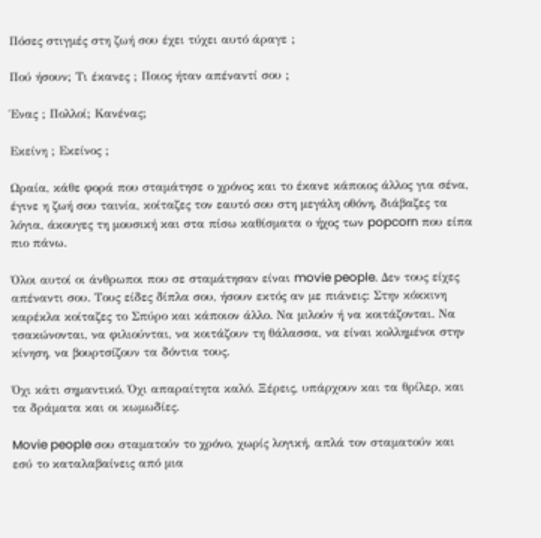Πόσες στιγμές στη ζωή σου έχει τύχει αυτό άραγε ;

Πού ήσουν; Τι έκανες ; Ποιος ήταν απέναντί σου ;

Ένας ; Πολλοί; Κανένας;

Εκείνη ; Εκείνος ;

Ωραία, κάθε φορά που σταμάτησε ο χρόνος και το έκανε κάποιος άλλος για σένα, έγινε η ζωή σου ταινία, κοίταζες τον εαυτό σου στη μεγάλη οθόνη, διάβαζες τα λόγια, άκουγες τη μουσική και στα πίσω καθίσματα ο ήχος των popcorn που είπα πιο πάνω.

Όλοι αυτοί οι άνθρωποι που σε σταμάτησαν είναι movie people. Δεν τους είχες απέναντι σου. Τους είδες δίπλα σου, ήσουν εκτός αν με πιάνεις: Στην κόκκινη καρέκλα κοίταζες το Σπύρο και κάποιον άλλο. Να μιλούν ή να κοιτάζονται. Να τσακώνονται, να φιλιούνται, να κοιτάζουν τη θάλασσα, να είναι κολλημένοι στην κίνηση, να βουρτσίζουν τα δόντια τους.

Όχι κάτι σημαντικό. Όχι απαραίτητα καλό. Ξέρεις, υπάρχουν και τα θρίλερ, και τα δράματα και οι κωμωδίες.

Movie people σου σταματούν το χρόνο, χωρίς λογική, απλά τον σταματούν και εσύ το καταλαβαίνεις από μια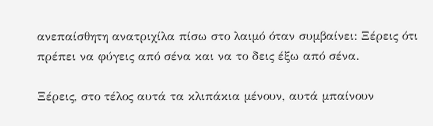ανεπαίσθητη ανατριχίλα πίσω στο λαιμό όταν συμβαίνει: Ξέρεις ότι πρέπει να φύγεις από σένα και να το δεις έξω από σένα.

Ξέρεις, στο τέλος αυτά τα κλιπάκια μένουν, αυτά μπαίνουν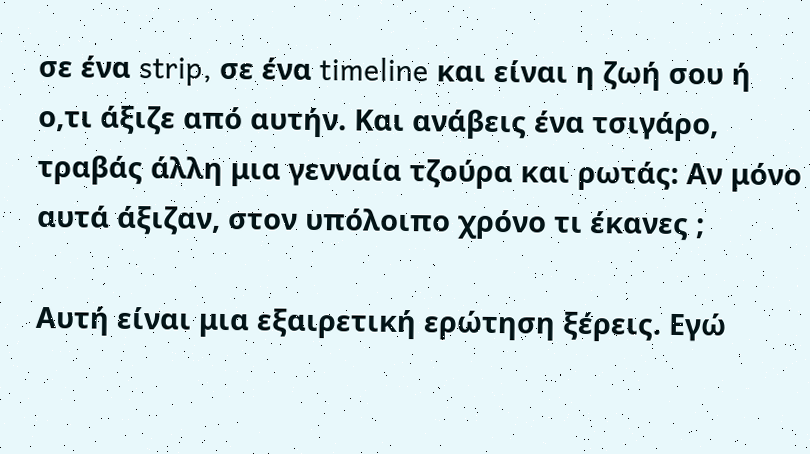σε ένα strip, σε ένα timeline και είναι η ζωή σου ή ο,τι άξιζε από αυτήν. Και ανάβεις ένα τσιγάρο, τραβάς άλλη μια γενναία τζούρα και ρωτάς: Αν μόνο αυτά άξιζαν, στον υπόλοιπο χρόνο τι έκανες ;

Αυτή είναι μια εξαιρετική ερώτηση ξέρεις. Εγώ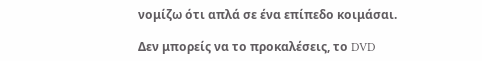νομίζω ότι απλά σε ένα επίπεδο κοιμάσαι.

Δεν μπορείς να το προκαλέσεις, το DVD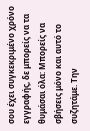σου έχει συγκεκριμένο χρόνο εγγραφής, δε μπορείς να τα θυμάσαι όλα: Μπορείς να σβήσεις μόνο και αυτό το συζητάμε. Την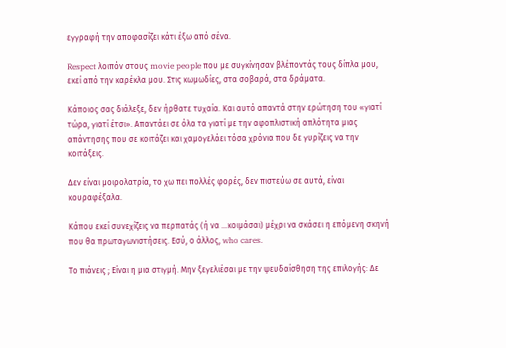εγγραφή την αποφασίζει κάτι έξω από σένα.

Respect λοιπόν στους movie people που με συγκίνησαν βλέποντάς τους δίπλα μου, εκεί από την καρέκλα μου. Στις κωμωδίες, στα σοβαρά, στα δράματα.

Κάποιος σας διάλεξε, δεν ήρθατε τυχαία. Και αυτό απαντά στην ερώτηση του «γιατί τώρα, γιατί έτσι». Απαντάει σε όλα τα γιατί με την αφοπλιστική απλότητα μιας απάντησης που σε κοιτάζει και χαμογελάει τόσα χρόνια που δε γυρίζεις να την κοιτάξεις.

Δεν είναι μοιρολατρία, το χω πει πολλές φορές, δεν πιστεύω σε αυτά, είναι κουραφέξαλα.

Κάπου εκεί συνεχίζεις να περπατάς (ή να …κοιμάσαι) μέχρι να σκάσει η επόμενη σκηνή που θα πρωταγωνιστήσεις. Εσύ, ο άλλος, who cares.

Το πιάνεις ; Είναι η μια στιγμή. Μην ξεγελιέσαι με την ψευδαίσθηση της επιλογής: Δε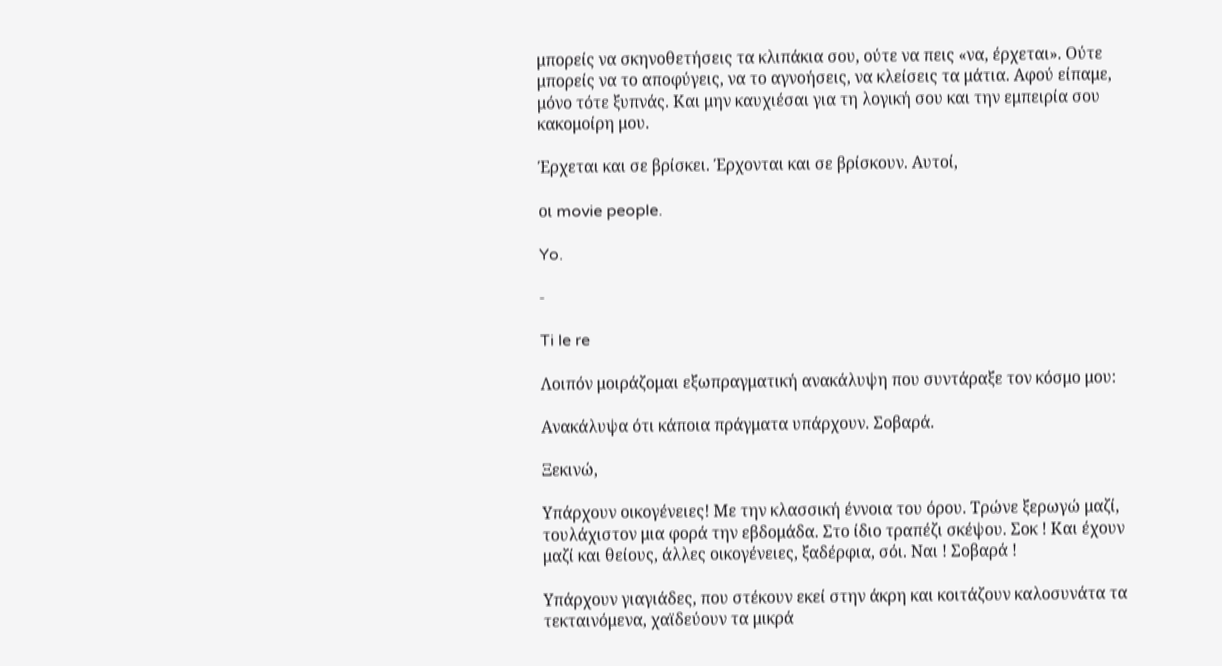μπορείς να σκηνοθετήσεις τα κλιπάκια σου, ούτε να πεις «να, έρχεται». Ούτε μπορείς να το αποφύγεις, να το αγνοήσεις, να κλείσεις τα μάτια. Αφού είπαμε, μόνο τότε ξυπνάς. Και μην καυχιέσαι για τη λογική σου και την εμπειρία σου κακομοίρη μου.

Έρχεται και σε βρίσκει. Έρχονται και σε βρίσκουν. Αυτοί,

οι movie people.

Yo.

-

Ti le re

Λοιπόν μοιράζομαι εξωπραγματική ανακάλυψη που συντάραξε τον κόσμο μου:

Ανακάλυψα ότι κάποια πράγματα υπάρχουν. Σοβαρά.

Ξεκινώ,

Υπάρχουν οικογένειες! Με την κλασσική έννοια του όρου. Τρώνε ξερωγώ μαζί, τουλάχιστον μια φορά την εβδομάδα. Στο ίδιο τραπέζι σκέψου. Σοκ ! Και έχουν μαζί και θείους, άλλες οικογένειες, ξαδέρφια, σόι. Ναι ! Σοβαρά !

Υπάρχουν γιαγιάδες, που στέκουν εκεί στην άκρη και κοιτάζουν καλοσυνάτα τα τεκταινόμενα, χαϊδεύουν τα μικρά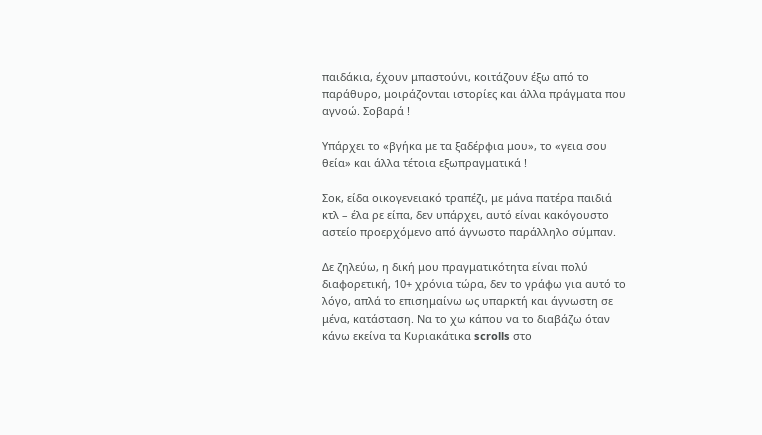παιδάκια, έχουν μπαστούνι, κοιτάζουν έξω από το παράθυρο, μοιράζονται ιστορίες και άλλα πράγματα που αγνοώ. Σοβαρά !

Υπάρχει το «βγήκα με τα ξαδέρφια μου», το «γεια σου θεία» και άλλα τέτοια εξωπραγματικά !

Σοκ, είδα οικογενειακό τραπέζι, με μάνα πατέρα παιδιά κτλ – έλα ρε είπα, δεν υπάρχει, αυτό είναι κακόγουστο αστείο προερχόμενο από άγνωστο παράλληλο σύμπαν.

Δε ζηλεύω, η δική μου πραγματικότητα είναι πολύ διαφορετική, 10+ χρόνια τώρα, δεν το γράφω για αυτό το λόγο, απλά το επισημαίνω ως υπαρκτή και άγνωστη σε μένα, κατάσταση. Να το χω κάπου να το διαβάζω όταν κάνω εκείνα τα Κυριακάτικα scrolls στο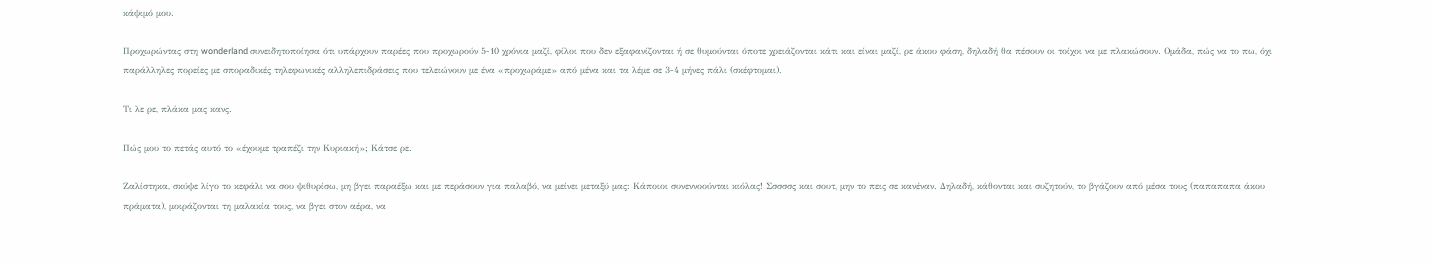κάψιμό μου.

Προχωρώντας στη wonderland συνειδητοποίησα ότι υπάρχουν παρέες που προχωρούν 5-10 χρόνια μαζί, φίλοι που δεν εξαφανίζονται ή σε θυμούνται όποτε χρειάζονται κάτι και είναι μαζί, ρε άκου φάση, δηλαδή θα πέσουν οι τοίχοι να με πλακώσουν. Ομάδα, πώς να το πω, όχι παράλληλες πορείες με σποραδικές τηλεφωνικές αλληλεπιδράσεις που τελειώνουν με ένα «προχωράμε» από μένα και τα λέμε σε 3-4 μήνες πάλι (σκέφτομαι).

Τι λε ρε, πλάκα μας κανς.

Πώς μου το πετάς αυτό το «έχουμε τραπέζι την Κυριακή»; Κάτσε ρε.

Ζαλίστηκα, σκύψε λίγο το κεφάλι να σου ψιθυρίσω, μη βγει παραέξω και με περάσουν για παλαβό, να μείνει μεταξύ μας: Κάποιοι συνεννοούνται κιόλας! Σσσσσς και σουτ, μην το πεις σε κανέναν. Δηλαδή, κάθονται και συζητούν, το βγάζουν από μέσα τους (παπαπαπα άκου πράματα), μοιράζονται τη μαλακία τους, να βγει στον αέρα, να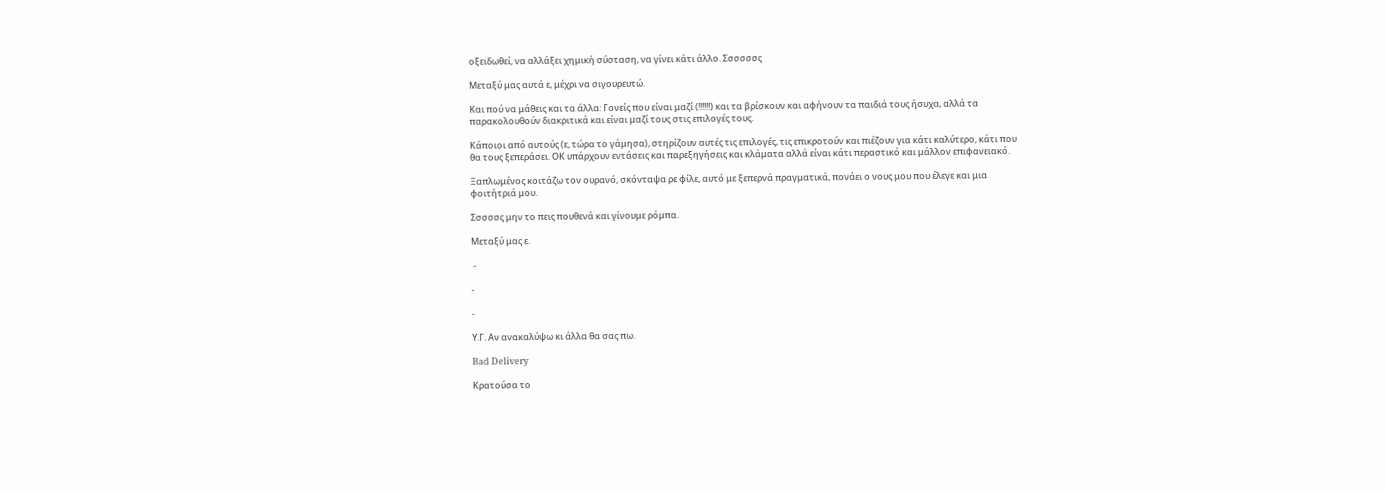οξειδωθεί, να αλλάξει χημική σύσταση, να γίνει κάτι άλλο. Σσσσσσς

Μεταξύ μας αυτά ε, μέχρι να σιγουρευτώ.

Και πού να μάθεις και τα άλλα: Γονείς που είναι μαζί (!!!!!!) και τα βρίσκουν και αφήνουν τα παιδιά τους ήσυχα, αλλά τα παρακολουθούν διακριτικά και είναι μαζί τους στις επιλογές τους.

Κάποιοι από αυτούς (ε, τώρα το γάμησα), στηρίζουν αυτές τις επιλογές, τις επικροτούν και πιέζουν για κάτι καλύτερο, κάτι που θα τους ξεπεράσει. ΟΚ υπάρχουν εντάσεις και παρεξηγήσεις και κλάματα αλλά είναι κάτι περαστικό και μάλλον επιφανειακό.

Ξαπλωμένος κοιτάζω τον ουρανό, σκόνταψα ρε φίλε, αυτό με ξεπερνά πραγματικά, πονάει ο νους μου που έλεγε και μια φοιτήτριά μου.

Σσσσσς μην το πεις πουθενά και γίνουμε ρόμπα.

Μεταξύ μας ε.

 -

-

-

Υ.Γ. Αν ανακαλύψω κι άλλα θα σας πω.

Bad Delivery

Κρατούσα το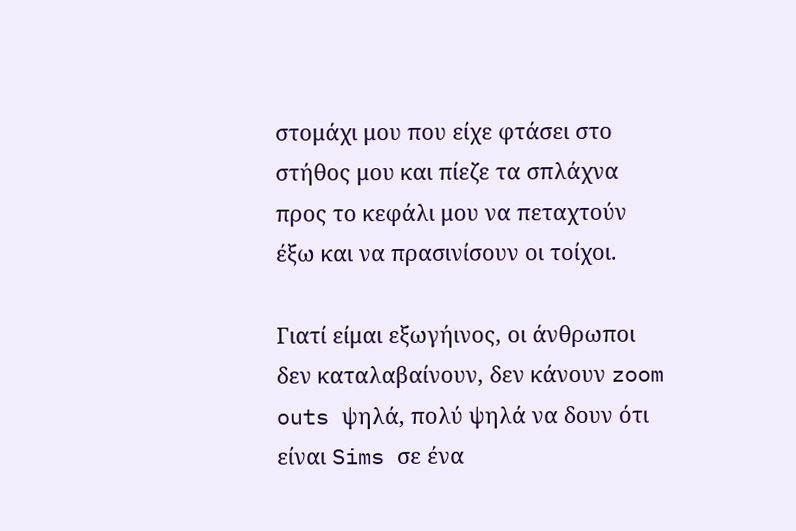στομάχι μου που είχε φτάσει στο στήθος μου και πίεζε τα σπλάχνα προς το κεφάλι μου να πεταχτούν έξω και να πρασινίσουν οι τοίχοι.

Γιατί είμαι εξωγήινος, οι άνθρωποι δεν καταλαβαίνουν, δεν κάνουν zoom outs ψηλά, πολύ ψηλά να δουν ότι είναι Sims σε ένα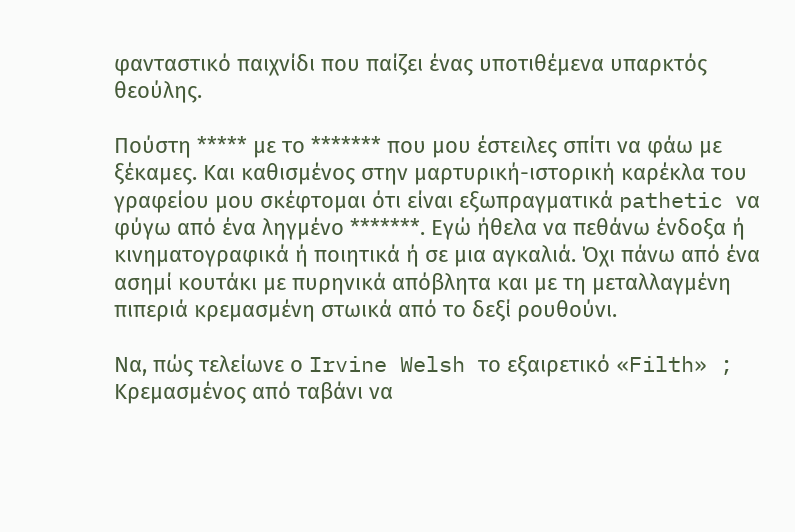φανταστικό παιχνίδι που παίζει ένας υποτιθέμενα υπαρκτός θεούλης.

Πούστη ***** με το ******* που μου έστειλες σπίτι να φάω με ξέκαμες. Και καθισμένος στην μαρτυρική-ιστορική καρέκλα του γραφείου μου σκέφτομαι ότι είναι εξωπραγματικά pathetic να φύγω από ένα ληγμένο *******. Εγώ ήθελα να πεθάνω ένδοξα ή κινηματογραφικά ή ποιητικά ή σε μια αγκαλιά. Όχι πάνω από ένα ασημί κουτάκι με πυρηνικά απόβλητα και με τη μεταλλαγμένη πιπεριά κρεμασμένη στωικά από το δεξί ρουθούνι.

Να, πώς τελείωνε ο Irvine Welsh το εξαιρετικό «Filth» ; Κρεμασμένος από ταβάνι να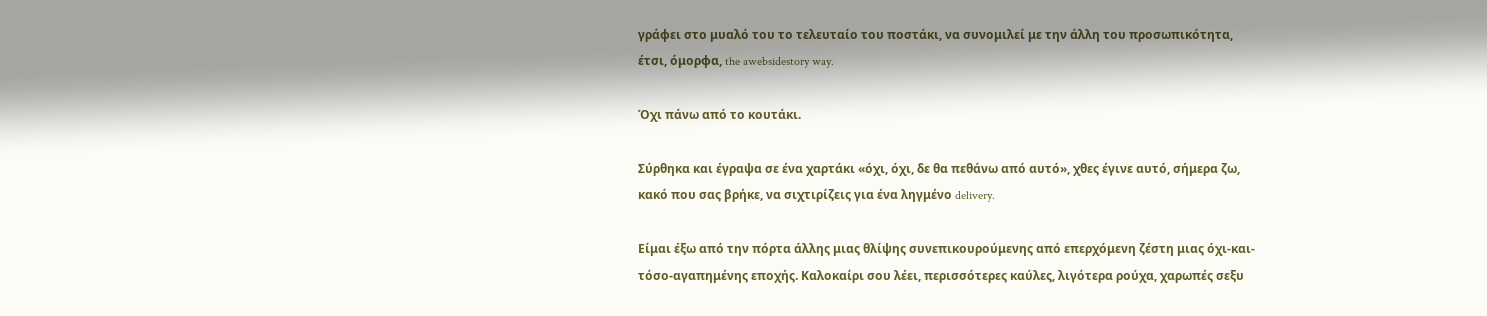γράφει στο μυαλό του το τελευταίο του ποστάκι, να συνομιλεί με την άλλη του προσωπικότητα, έτσι, όμορφα, the awebsidestory way.

Όχι πάνω από το κουτάκι.

Σύρθηκα και έγραψα σε ένα χαρτάκι «όχι, όχι, δε θα πεθάνω από αυτό», χθες έγινε αυτό, σήμερα ζω, κακό που σας βρήκε, να σιχτιρίζεις για ένα ληγμένο delivery.

Είμαι έξω από την πόρτα άλλης μιας θλίψης συνεπικουρούμενης από επερχόμενη ζέστη μιας όχι-και-τόσο-αγαπημένης εποχής. Καλοκαίρι σου λέει, περισσότερες καύλες, λιγότερα ρούχα, χαρωπές σεξυ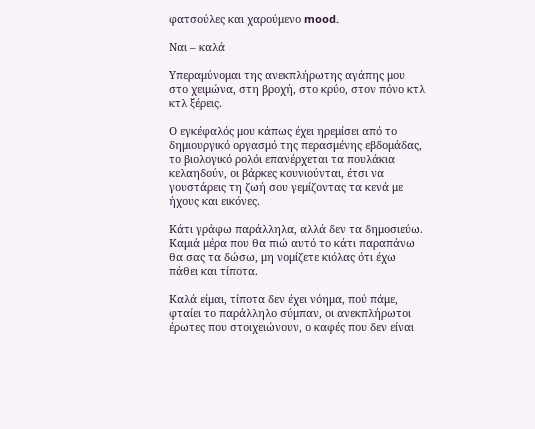φατσούλες και χαρούμενο mood.

Ναι – καλά

Υπεραμύνομαι της ανεκπλήρωτης αγάπης μου στο χειμώνα, στη βροχή, στο κρύο, στον πόνο κτλ κτλ ξέρεις.

Ο εγκέφαλός μου κάπως έχει ηρεμίσει από το δημιουργικό οργασμό της περασμένης εβδομάδας, το βιολογικό ρολόι επανέρχεται τα πουλάκια κελαηδούν, οι βάρκες κουνιούνται, έτσι να γουστάρεις τη ζωή σου γεμίζοντας τα κενά με ήχους και εικόνες.

Κάτι γράφω παράλληλα, αλλά δεν τα δημοσιεύω. Καμιά μέρα που θα πιώ αυτό το κάτι παραπάνω θα σας τα δώσω, μη νομίζετε κιόλας ότι έχω πάθει και τίποτα.

Καλά είμαι, τίποτα δεν έχει νόημα, πού πάμε, φταίει το παράλληλο σύμπαν, οι ανεκπλήρωτοι έρωτες που στοιχειώνουν, ο καφές που δεν είναι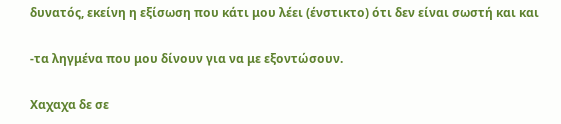δυνατός, εκείνη η εξίσωση που κάτι μου λέει (ένστικτο) ότι δεν είναι σωστή και και

-τα ληγμένα που μου δίνουν για να με εξοντώσουν.

Χαχαχα δε σε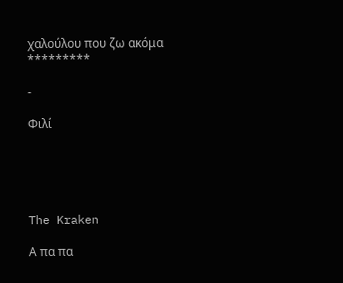χαλούλου που ζω ακόμα *********

-

Φιλί





The Kraken

Α πα πα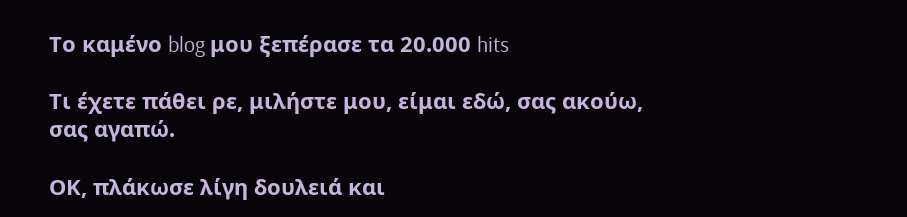Το καμένο blog μου ξεπέρασε τα 20.000 hits

Τι έχετε πάθει ρε, μιλήστε μου, είμαι εδώ, σας ακούω, σας αγαπώ.

ΟΚ, πλάκωσε λίγη δουλειά και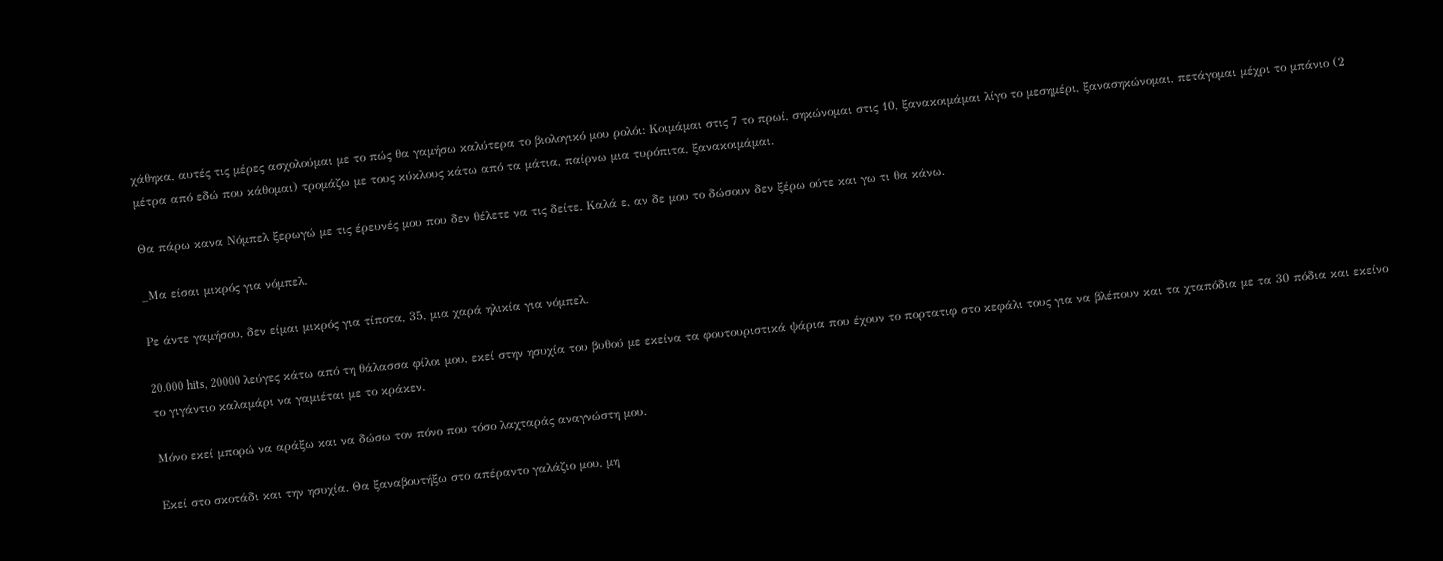χάθηκα, αυτές τις μέρες ασχολούμαι με το πώς θα γαμήσω καλύτερα το βιολογικό μου ρολόι: Κοιμάμαι στις 7 το πρωί, σηκώνομαι στις 10, ξανακοιμάμαι λίγο το μεσημέρι, ξανασηκώνομαι, πετάγομαι μέχρι το μπάνιο (2 μέτρα από εδώ που κάθομαι) τρομάζω με τους κύκλους κάτω από τα μάτια, παίρνω μια τυρόπιτα, ξανακοιμάμαι.

Θα πάρω κανα Νόμπελ ξερωγώ με τις έρευνές μου που δεν θέλετε να τις δείτε. Καλά ε, αν δε μου το δώσουν δεν ξέρω ούτε και γω τι θα κάνω.

_Μα είσαι μικρός για νόμπελ.

Ρε άντε γαμήσου, δεν είμαι μικρός για τίποτα, 35, μια χαρά ηλικία για νόμπελ.

20.000 hits, 20000 λεύγες κάτω από τη θάλασσα φίλοι μου, εκεί στην ησυχία του βυθού με εκείνα τα φουτουριστικά ψάρια που έχουν το πορτατιφ στο κεφάλι τους για να βλέπουν και τα χταπόδια με τα 30 πόδια και εκείνο το γιγάντιο καλαμάρι να γαμιέται με το κράκεν.

Μόνο εκεί μπορώ να αράξω και να δώσω τον πόνο που τόσο λαχταράς αναγνώστη μου.

Εκεί στο σκοτάδι και την ησυχία. Θα ξαναβουτήξω στο απέραντο γαλάζιο μου, μη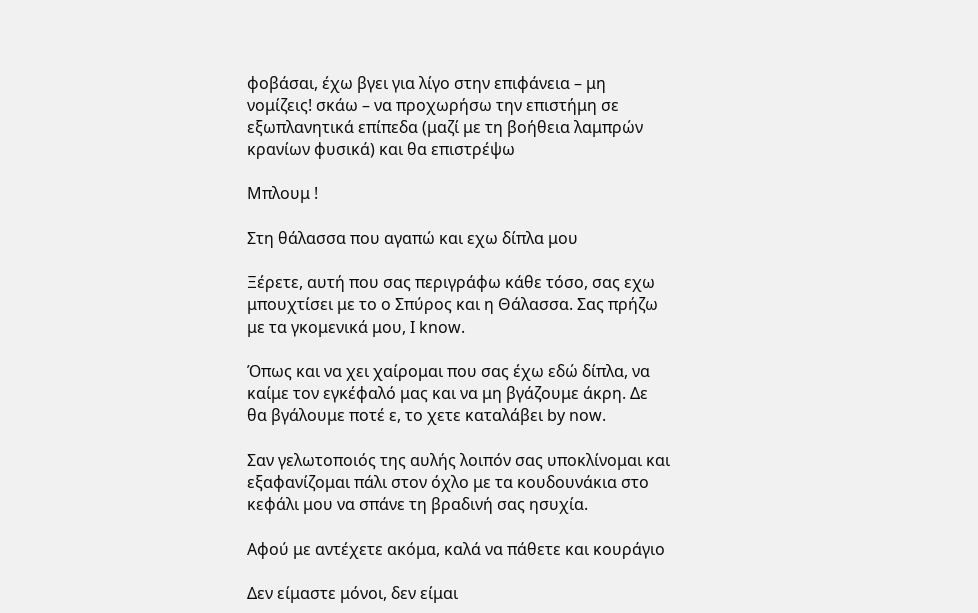φοβάσαι, έχω βγει για λίγο στην επιφάνεια – μη νομίζεις! σκάω – να προχωρήσω την επιστήμη σε εξωπλανητικά επίπεδα (μαζί με τη βοήθεια λαμπρών κρανίων φυσικά) και θα επιστρέψω

Μπλουμ !

Στη θάλασσα που αγαπώ και εχω δίπλα μου

Ξέρετε, αυτή που σας περιγράφω κάθε τόσο, σας εχω μπουχτίσει με το ο Σπύρος και η Θάλασσα. Σας πρήζω με τα γκομενικά μου, I know.

Όπως και να χει χαίρομαι που σας έχω εδώ δίπλα, να καίμε τον εγκέφαλό μας και να μη βγάζουμε άκρη. Δε θα βγάλουμε ποτέ ε, το χετε καταλάβει by now.

Σαν γελωτοποιός της αυλής λοιπόν σας υποκλίνομαι και εξαφανίζομαι πάλι στον όχλο με τα κουδουνάκια στο κεφάλι μου να σπάνε τη βραδινή σας ησυχία.

Αφού με αντέχετε ακόμα, καλά να πάθετε και κουράγιο

Δεν είμαστε μόνοι, δεν είμαι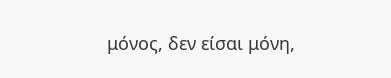μόνος, δεν είσαι μόνη,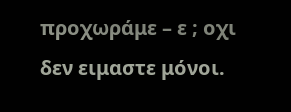προχωράμε – ε ; οχι δεν ειμαστε μόνοι.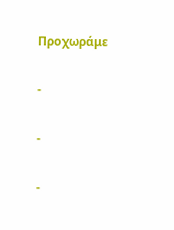Προχωράμε

-

-

-